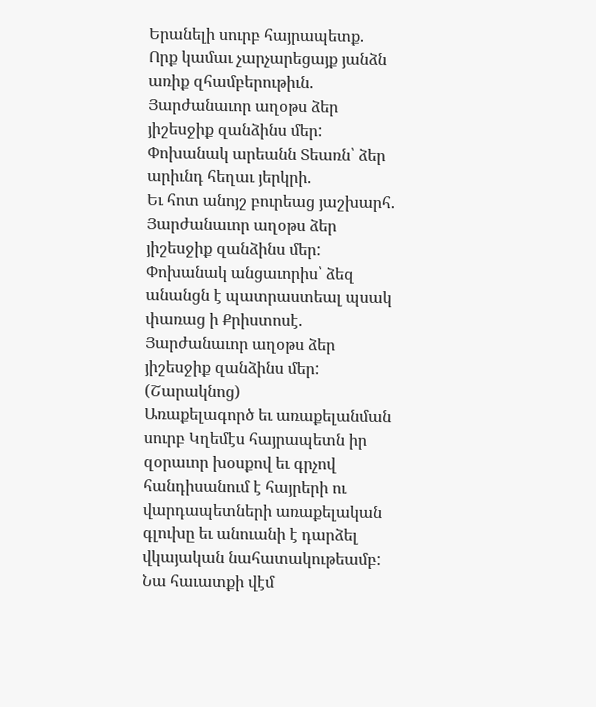Երանելի սուրբ հայրապետք.
Որք կամաւ չարչարեցայք յանձն առիք զհամբերութիւն.
Յարժանաւոր աղօթս ձեր յիշեսջիք զանձինս մեր:
Փոխանակ արեանն Տեառն՝ ձեր արիւնդ հեղաւ յերկրի.
Եւ հոտ անոյշ բուրեաց յաշխարհ.
Յարժանաւոր աղօթս ձեր յիշեսջիք զանձինս մեր:
Փոխանակ անցաւորիս՝ ձեզ անանցն է պատրաստեալ պսակ փառաց ի Քրիստոսէ.
Յարժանաւոր աղօթս ձեր յիշեսջիք զանձինս մեր:
(Շարակնոց)
Առաքելագործ եւ առաքելանման սուրբ Կղեմէս հայրապետն իր զօրաւոր խօսքով եւ գրչով հանդիսանում է հայրերի ու վարդապետների առաքելական գլուխը եւ անուանի է դարձել վկայական նահատակութեամբ: Նա հաւատքի վէմ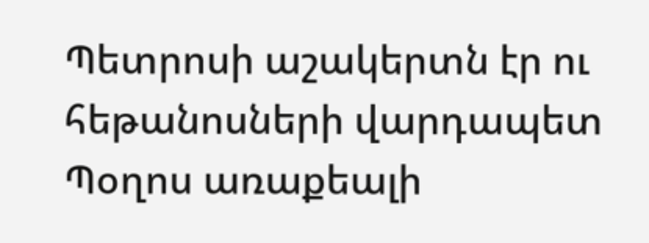Պետրոսի աշակերտն էր ու հեթանոսների վարդապետ Պօղոս առաքեալի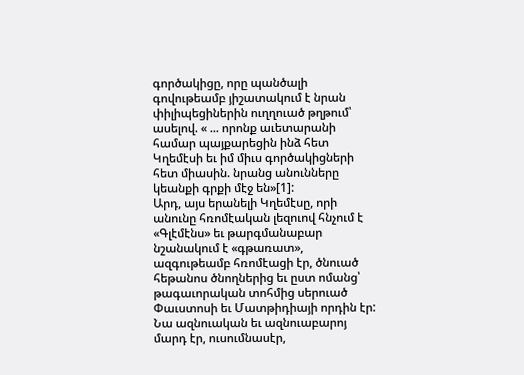գործակիցը, որը պանծալի գովութեամբ յիշատակում է նրան փիլիպեցիներին ուղղուած թղթում՝ ասելով. « ... որոնք աւետարանի համար պայքարեցին ինձ հետ Կղեմէսի եւ իմ միւս գործակիցների հետ միասին. նրանց անունները կեանքի գրքի մէջ են»[1]:
Արդ, այս երանելի Կղեմէսը, որի անունը հռոմէական լեզուով հնչում է «Գլէմէնս» եւ թարգմանաբար նշանակում է «գթառատ», ազգութեամբ հռոմէացի էր, ծնուած հեթանոս ծնողներից եւ ըստ ոմանց՝ թագաւորական տոհմից սերուած Փաւստոսի եւ Մատթիդիայի որդին էր: Նա ազնուական եւ ազնուաբարոյ մարդ էր, ուսումնասէր,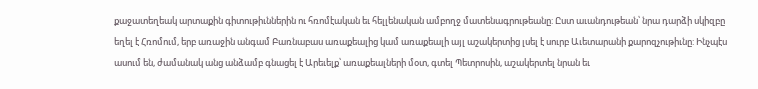քաջատեղեակ արտաքին գիտութիւններին ու հռոմէական եւ հելլենական ամբողջ մատենագրութեանը: Ըստ աւանդութեան՝ նրա դարձի սկիզբը եղել է Հռոմում, երբ առաջին անգամ Բառնաբաս առաքեալից կամ առաքեալի այլ աշակերտից լսել է սուրբ Աւետարանի քարոզչութիւնը: Ինչպէս ասում են, ժամանակ անց անձամբ գնացել է Արեւելք՝ առաքեալների մօտ, գտել Պետրոսին, աշակերտել նրան եւ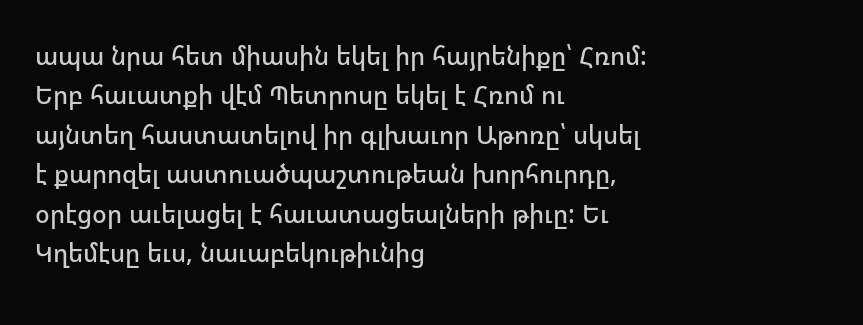ապա նրա հետ միասին եկել իր հայրենիքը՝ Հռոմ: Երբ հաւատքի վէմ Պետրոսը եկել է Հռոմ ու այնտեղ հաստատելով իր գլխաւոր Աթոռը՝ սկսել է քարոզել աստուածպաշտութեան խորհուրդը, օրէցօր աւելացել է հաւատացեալների թիւը: Եւ Կղեմէսը եւս, նաւաբեկութիւնից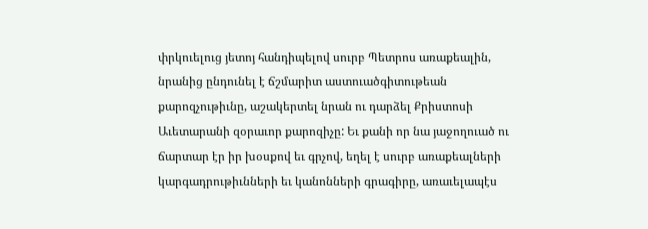փրկուելուց յետոյ հանդիպելով սուրբ Պետրոս առաքեալին, նրանից ընդունել է ճշմարիտ աստուածգիտութեան քարոզչութիւնը, աշակերտել նրան ու դարձել Քրիստոսի Աւետարանի զօրաւոր քարոզիչը: Եւ քանի որ նա յաջողուած ու ճարտար էր իր խօսքով եւ գրչով, եղել է սուրբ առաքեալների կարգադրութիւնների եւ կանոնների գրագիրը, առաւելապէս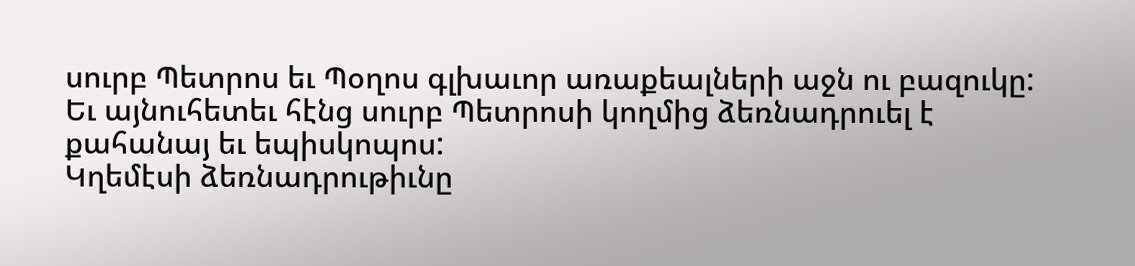սուրբ Պետրոս եւ Պօղոս գլխաւոր առաքեալների աջն ու բազուկը: Եւ այնուհետեւ հէնց սուրբ Պետրոսի կողմից ձեռնադրուել է քահանայ եւ եպիսկոպոս:
Կղեմէսի ձեռնադրութիւնը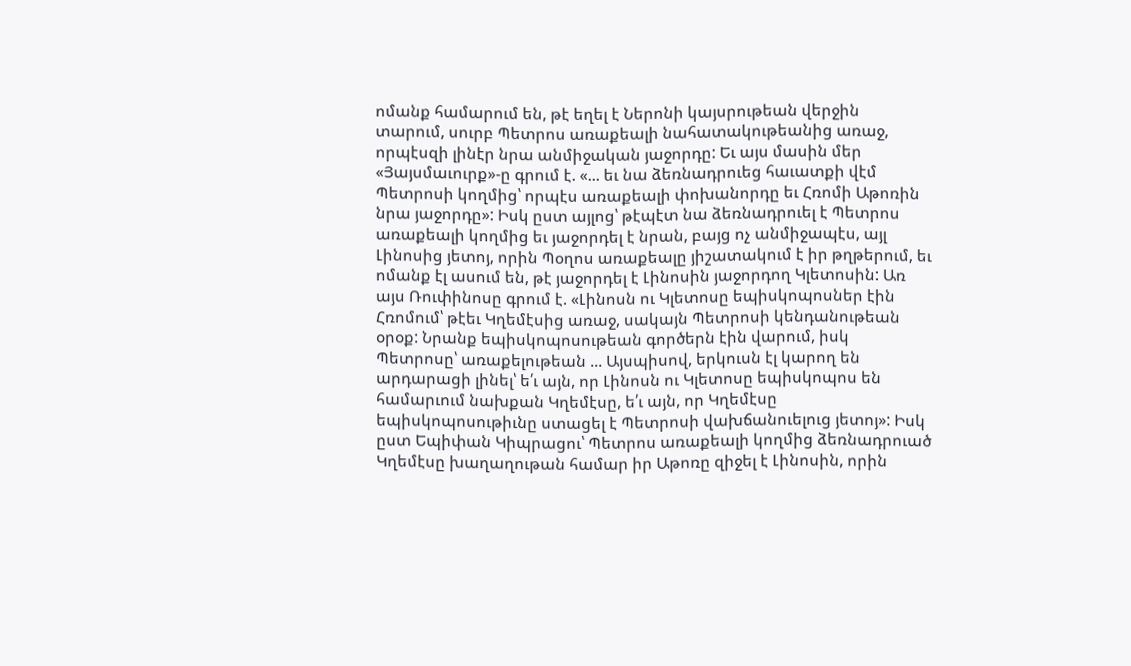ոմանք համարում են, թէ եղել է Ներոնի կայսրութեան վերջին տարում, սուրբ Պետրոս առաքեալի նահատակութեանից առաջ, որպէսզի լինէր նրա անմիջական յաջորդը: Եւ այս մասին մեր «Յայսմաւուրք»-ը գրում է. «... եւ նա ձեռնադրուեց հաւատքի վէմ Պետրոսի կողմից՝ որպէս առաքեալի փոխանորդը եւ Հռոմի Աթոռին նրա յաջորդը»: Իսկ ըստ այլոց՝ թէպէտ նա ձեռնադրուել է Պետրոս առաքեալի կողմից եւ յաջորդել է նրան, բայց ոչ անմիջապէս, այլ Լինոսից յետոյ, որին Պօղոս առաքեալը յիշատակում է իր թղթերում, եւ ոմանք էլ ասում են, թէ յաջորդել է Լինոսին յաջորդող Կլետոսին: Առ այս Ռուփինոսը գրում է. «Լինոսն ու Կլետոսը եպիսկոպոսներ էին Հռոմում՝ թէեւ Կղեմէսից առաջ, սակայն Պետրոսի կենդանութեան օրօք: Նրանք եպիսկոպոսութեան գործերն էին վարում, իսկ Պետրոսը՝ առաքելութեան ... Այսպիսով, երկուսն էլ կարող են արդարացի լինել՝ ե՛ւ այն, որ Լինոսն ու Կլետոսը եպիսկոպոս են համարւում նախքան Կղեմէսը, ե՛ւ այն, որ Կղեմէսը եպիսկոպոսութիւնը ստացել է Պետրոսի վախճանուելուց յետոյ»: Իսկ ըստ Եպիփան Կիպրացու՝ Պետրոս առաքեալի կողմից ձեռնադրուած Կղեմէսը խաղաղութան համար իր Աթոռը զիջել է Լինոսին, որին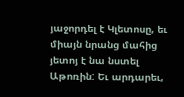յաջորդել է Կլետոսը, եւ միայն նրանց մահից յետոյ է նա նստել Աթոռին: Եւ արդարեւ,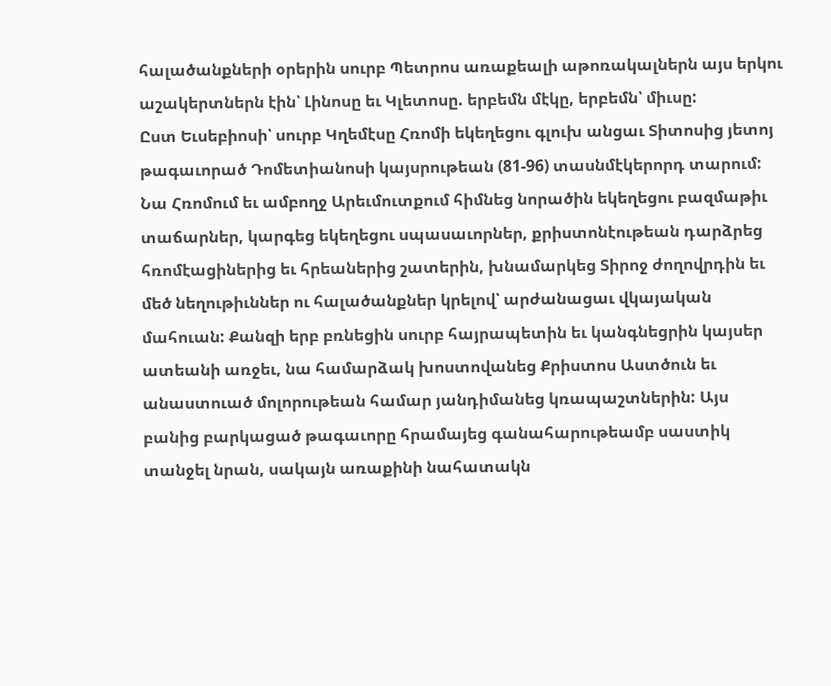հալածանքների օրերին սուրբ Պետրոս առաքեալի աթոռակալներն այս երկու աշակերտներն էին՝ Լինոսը եւ Կլետոսը. երբեմն մէկը, երբեմն՝ միւսը:
Ըստ Եւսեբիոսի՝ սուրբ Կղեմէսը Հռոմի եկեղեցու գլուխ անցաւ Տիտոսից յետոյ թագաւորած Դոմետիանոսի կայսրութեան (81-96) տասնմէկերորդ տարում: Նա Հռոմում եւ ամբողջ Արեւմուտքում հիմնեց նորածին եկեղեցու բազմաթիւ տաճարներ, կարգեց եկեղեցու սպասաւորներ, քրիստոնէութեան դարձրեց հռոմէացիներից եւ հրեաներից շատերին, խնամարկեց Տիրոջ ժողովրդին եւ մեծ նեղութիւններ ու հալածանքներ կրելով՝ արժանացաւ վկայական մահուան: Քանզի երբ բռնեցին սուրբ հայրապետին եւ կանգնեցրին կայսեր ատեանի առջեւ, նա համարձակ խոստովանեց Քրիստոս Աստծուն եւ անաստուած մոլորութեան համար յանդիմանեց կռապաշտներին: Այս բանից բարկացած թագաւորը հրամայեց գանահարութեամբ սաստիկ տանջել նրան, սակայն առաքինի նահատակն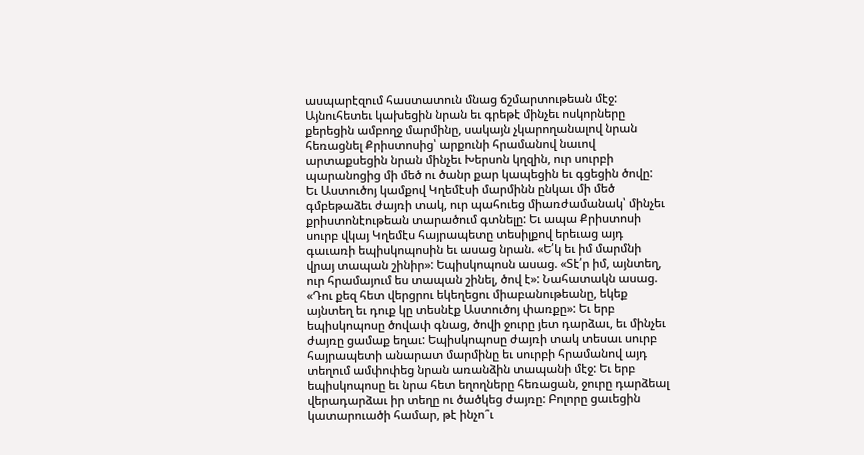ասպարէզում հաստատուն մնաց ճշմարտութեան մէջ: Այնուհետեւ կախեցին նրան եւ գրեթէ մինչեւ ոսկորները քերեցին ամբողջ մարմինը, սակայն չկարողանալով նրան հեռացնել Քրիստոսից՝ արքունի հրամանով նաւով արտաքսեցին նրան մինչեւ Խերսոն կղզին, ուր սուրբի պարանոցից մի մեծ ու ծանր քար կապեցին եւ գցեցին ծովը:
Եւ Աստուծոյ կամքով Կղեմէսի մարմինն ընկաւ մի մեծ գմբեթաձեւ ժայռի տակ, ուր պահուեց միառժամանակ՝ մինչեւ քրիստոնէութեան տարածում գտնելը: Եւ ապա Քրիստոսի սուրբ վկայ Կղեմէս հայրապետը տեսիլքով երեւաց այդ գաւառի եպիսկոպոսին եւ ասաց նրան. «Ե՛կ եւ իմ մարմնի վրայ տապան շինիր»: Եպիսկոպոսն ասաց. «Տէ՛ր իմ, այնտեղ, ուր հրամայում ես տապան շինել, ծով է»: Նահատակն ասաց. «Դու քեզ հետ վերցրու եկեղեցու միաբանութեանը, եկեք այնտեղ եւ դուք կը տեսնէք Աստուծոյ փառքը»: Եւ երբ եպիսկոպոսը ծովափ գնաց, ծովի ջուրը յետ դարձաւ, եւ մինչեւ ժայռը ցամաք եղաւ: Եպիսկոպոսը ժայռի տակ տեսաւ սուրբ հայրապետի անարատ մարմինը եւ սուրբի հրամանով այդ տեղում ամփոփեց նրան առանձին տապանի մէջ: Եւ երբ եպիսկոպոսը եւ նրա հետ եղողները հեռացան, ջուրը դարձեալ վերադարձաւ իր տեղը ու ծածկեց ժայռը: Բոլորը ցաւեցին կատարուածի համար, թէ ինչո՞ւ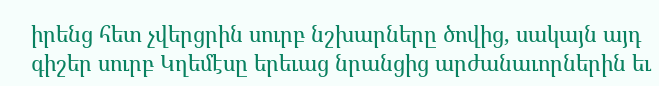իրենց հետ չվերցրին սուրբ նշխարները ծովից, սակայն այդ գիշեր սուրբ Կղեմէսը երեւաց նրանցից արժանաւորներին եւ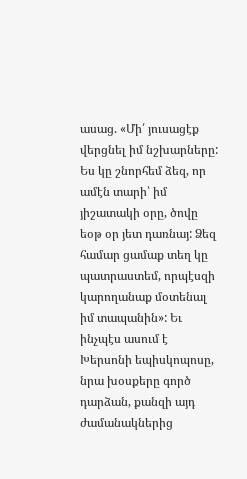ասաց. «Մի՛ յուսացէք վերցնել իմ նշխարները: Ես կը շնորհեմ ձեզ, որ ամէն տարի՝ իմ յիշատակի օրը, ծովը եօթ օր յետ դառնայ: Ձեզ համար ցամաք տեղ կը պատրաստեմ, որպէսզի կարողանաք մօտենալ իմ տապանին»: Եւ ինչպէս ասում է Խերսոնի եպիսկոպոսը, նրա խօսքերը գործ դարձան, քանզի այդ ժամանակներից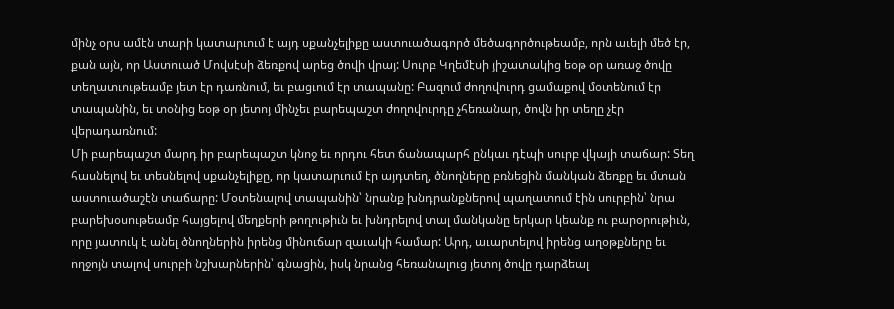մինչ օրս ամէն տարի կատարւում է այդ սքանչելիքը աստուածագործ մեծագործութեամբ, որն աւելի մեծ էր, քան այն, որ Աստուած Մովսէսի ձեռքով արեց ծովի վրայ: Սուրբ Կղեմէսի յիշատակից եօթ օր առաջ ծովը տեղատւութեամբ յետ էր դառնում, եւ բացւում էր տապանը: Բազում ժողովուրդ ցամաքով մօտենում էր տապանին, եւ տօնից եօթ օր յետոյ մինչեւ բարեպաշտ ժողովուրդը չհեռանար, ծովն իր տեղը չէր վերադառնում:
Մի բարեպաշտ մարդ իր բարեպաշտ կնոջ եւ որդու հետ ճանապարհ ընկաւ դէպի սուրբ վկայի տաճար: Տեղ հասնելով եւ տեսնելով սքանչելիքը, որ կատարւում էր այդտեղ, ծնողները բռնեցին մանկան ձեռքը եւ մտան աստուածաշէն տաճարը: Մօտենալով տապանին՝ նրանք խնդրանքներով պաղատում էին սուրբին՝ նրա բարեխօսութեամբ հայցելով մեղքերի թողութիւն եւ խնդրելով տալ մանկանը երկար կեանք ու բարօրութիւն, որը յատուկ է անել ծնողներին իրենց մինուճար զաւակի համար: Արդ, աւարտելով իրենց աղօթքները եւ ողջոյն տալով սուրբի նշխարներին՝ գնացին, իսկ նրանց հեռանալուց յետոյ ծովը դարձեալ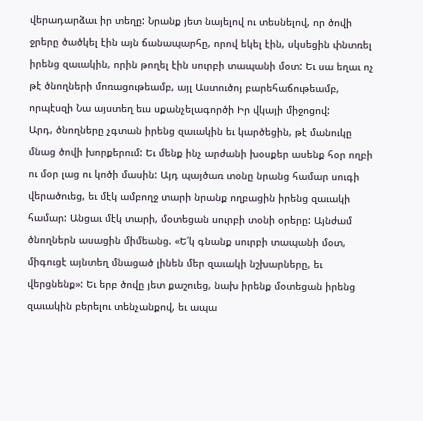վերադարձաւ իր տեղը: Նրանք յետ նայելով ու տեսնելով, որ ծովի ջրերը ծածկել էին այն ճանապարհը, որով եկել էին, սկսեցին փնտռել իրենց զաւակին, որին թողել էին սուրբի տապանի մօտ: Եւ սա եղաւ ոչ թէ ծնողների մոռացութեամբ, այլ Աստուծոյ բարեհաճութեամբ, որպէսզի Նա այստեղ եւս սքանչելագործի Իր վկայի միջոցով:
Արդ, ծնողները չգտան իրենց զաւակին եւ կարծեցին, թէ մանուկը մնաց ծովի խորքերում: Եւ մենք ինչ արժանի խօսքեր ասենք հօր ողբի ու մօր լաց ու կոծի մասին: Այդ պայծառ տօնը նրանց համար սուգի վերածուեց, եւ մէկ ամբողջ տարի նրանք ողբացին իրենց զաւակի համար: Անցաւ մէկ տարի, մօտեցան սուրբի տօնի օրերը: Այնժամ ծնողներն ասացին միմեանց. «Ե՛կ գնանք սուրբի տապանի մօտ, միգուցէ այնտեղ մնացած լինեն մեր զաւակի նշխարները, եւ վերցնենք»: Եւ երբ ծովը յետ քաշուեց, նախ իրենք մօտեցան իրենց զաւակին բերելու տենչանքով, եւ ապա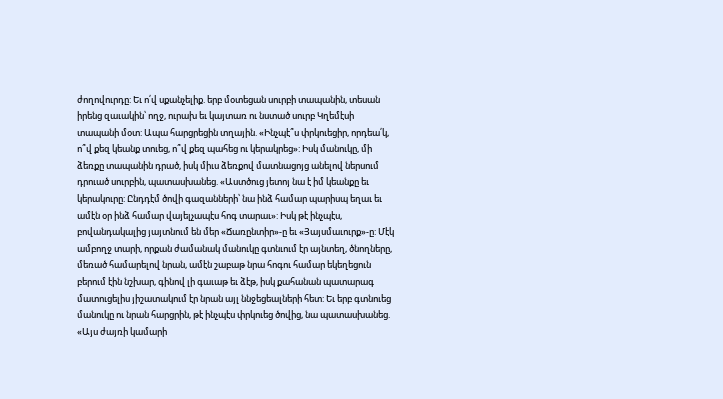ժողովուրդը: Եւ ո՛վ սքանչելիք. երբ մօտեցան սուրբի տապանին, տեսան իրենց զաւակին՝ ողջ, ուրախ եւ կայտառ ու նստած սուրբ Կղեմէսի տապանի մօտ: Ապա հարցրեցին տղային. «Ինչպէ՞ս փրկուեցիր, որդեա՛կ, ո՞վ քեզ կեանք տուեց, ո՞վ քեզ պահեց ու կերակրեց»: Իսկ մանուկը, մի ձեռքը տապանին դրած, իսկ միւս ձեռքով մատնացոյց անելով ներսում դրուած սուրբին, պատասխանեց. «Աստծուց յետոյ նա է իմ կեանքը եւ կերակուրը: Ընդդէմ ծովի գազանների՝ նա ինձ համար պարիսպ եղաւ եւ ամէն օր ինձ համար վայելչապէս հոգ տարաւ»: Իսկ թէ ինչպէս, բովանդակալից յայտնում են մեր «Ճառընտիր»-ը եւ «Յայսմաւուրք»-ը: Մէկ ամբողջ տարի, որքան ժամանակ մանուկը գտնւում էր այնտեղ, ծնողները, մեռած համարելով նրան, ամէն շաբաթ նրա հոգու համար եկեղեցուն բերում էին նշխար, գինով լի գաւաթ եւ ձէթ, իսկ քահանան պատարագ մատուցելիս յիշատակում էր նրան այլ ննջեցեալների հետ: Եւ երբ գտնուեց մանուկը ու նրան հարցրին, թէ ինչպէս փրկուեց ծովից, նա պատասխանեց. «Այս ժայռի կամարի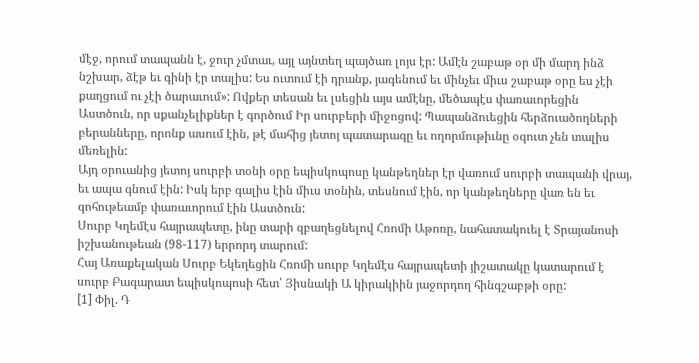մէջ, որում տապանն է, ջուր չմտաւ, այլ այնտեղ պայծառ լոյս էր: Ամէն շաբաթ օր մի մարդ ինձ նշխար, ձէթ եւ գինի էր տալիս: Ես ուտում էի դրանք, յագենում եւ մինչեւ միւս շաբաթ օրը ես չէի քաղցում ու չէի ծարաւում»: Ովքեր տեսան եւ լսեցին այս ամէնը, մեծապէս փառաւորեցին Աստծուն, որ սքանչելիքներ է գործում Իր սուրբերի միջոցով: Պապանձուեցին հերձուածողների բերանները, որոնք ասում էին, թէ մահից յետոյ պատարագը եւ ողորմութիւնը օգուտ չեն տալիս մեռելին:
Այդ օրուանից յետոյ սուրբի տօնի օրը եպիսկոպոսը կանթեղներ էր վառում սուրբի տապանի վրայ, եւ ապա գնում էին: Իսկ երբ գալիս էին միւս տօնին, տեսնում էին, որ կանթեղները վառ են եւ գոհութեամբ փառաւորում էին Աստծուն:
Սուրբ Կղեմէս հայրապետը, ինը տարի զբաղեցնելով Հռոմի Աթոռը, նահատակուել է Տրայանոսի իշխանութեան (98-117) երրորդ տարում:
Հայ Առաքելական Սուրբ Եկեղեցին Հռոմի սուրբ Կղեմէս հայրապետի յիշատակը կատարում է սուրբ Բագարատ եպիսկոպոսի հետ՝ Յիսնակի Ա կիրակիին յաջորդող հինգշաբթի օրը:
[1] Փիլ. Դ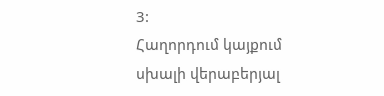3:
Հաղորդում կայքում սխալի վերաբերյալ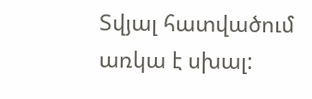Տվյալ հատվածում առկա է սխալ: